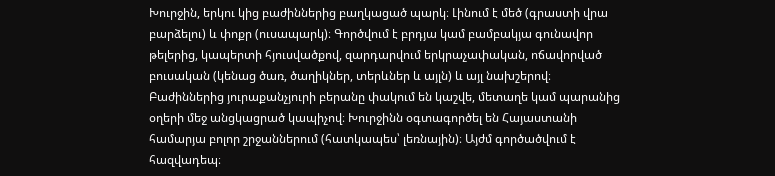Խուրջին, երկու կից բաժիններից բաղկացած պարկ։ Լինում է մեծ (գրաստի վրա բարձելու) և փոքր (ուսապարկ)։ Գործվում է բրդյա կամ բամբակյա գունավոր թելերից, կապերտի հյուսվածքով, զարդարվում երկրաչափական, ոճավորված բուսական (կենաց ծառ, ծաղիկներ, տերևներ և այլն) և այլ նախշերով։ Բաժիններից յուրաքանչյուրի բերանը փակում են կաշվե, մետաղե կամ պարանից օղերի մեջ անցկացրած կապիչով։ Խուրջինն օգտագործել են Հայաստանի համարյա բոլոր շրջաններում (հատկապես՝ լեռնային)։ Այժմ գործածվում է հազվադեպ։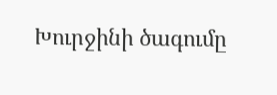Խուրջինի ծագումը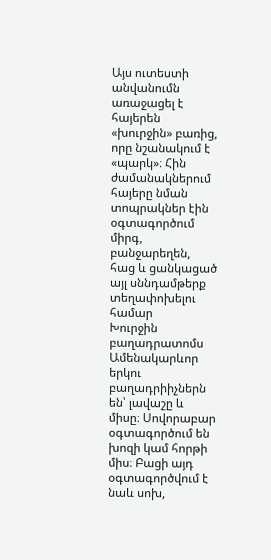Այս ուտեստի անվանումն առաջացել է հայերեն «խուրջին» բառից, որը նշանակում է «պարկ»։ Հին ժամանակներում հայերը նման տոպրակներ էին օգտագործում միրգ, բանջարեղեն, հաց և ցանկացած այլ սննդամթերք տեղափոխելու համար
Խուրջին բաղադրատոմս
Ամենակարևոր երկու բաղադրիիչներն են՝ լավաշը և միսը։ Սովորաբար օգտագործում են խոզի կամ հորթի միս։ Բացի այդ օգտագործվում է նաև սոխ,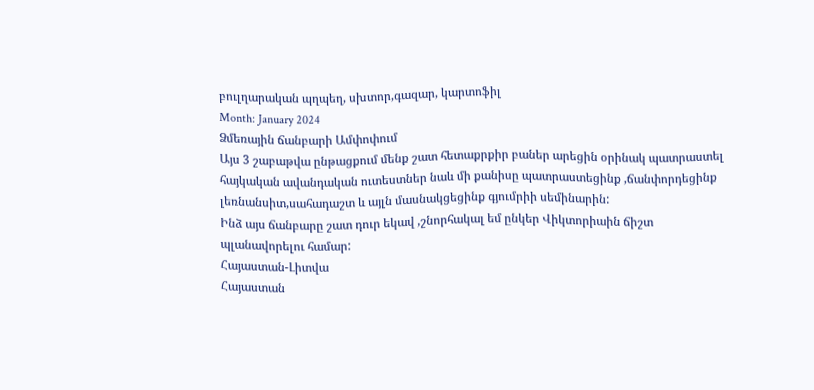բուլղարական պղպեղ, սխտոր,գազար, կարտոֆիլ
Month: January 2024
Ձմեռային ճանբարի Ամփոփում
Այս 3 շաբաթվա ընթացքում մենք շատ հետաքրքիր բաներ արեցին օրինակ պատրաստել հայկական ավանդական ուտեստներ նաև մի քանիսը պատրաստեցինք ,ճանփորդեցինք լեռնանսիտ,սահադաշտ և այլն մասնակցեցինք գյումրիի սեմինարին:
Ինձ այս ճանբարը շատ դուր եկավ ,շնորհակալ եմ ընկեր Վիկտորիաին ճիշտ պլանավորելու համար:
Հայաստան-Լիտվա
Հայաստան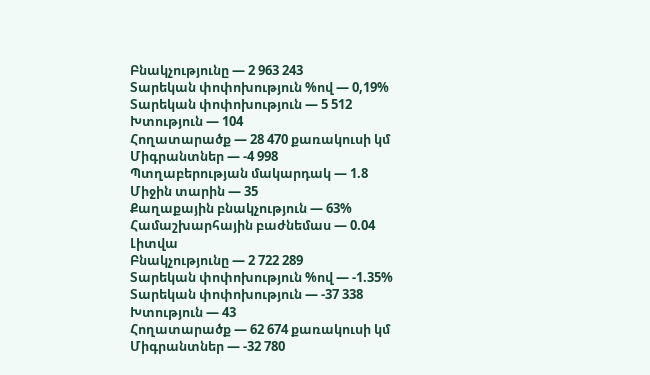Բնակչությունը — 2 963 243
Տարեկան փոփոխություն %ով — 0,19%
Տարեկան փոփոխություն — 5 512
Խտություն — 104
Հողատարածք — 28 470 քառակուսի կմ
Միգրանտներ — -4 998
Պտղաբերության մակարդակ — 1.8
Միջին տարին — 35
Քաղաքային բնակչություն — 63%
Համաշխարհային բաժնեմաս — 0.04
Լիտվա
Բնակչությունը — 2 722 289
Տարեկան փոփոխություն %ով — -1.35%
Տարեկան փոփոխություն — -37 338
Խտություն — 43
Հողատարածք — 62 674 քառակուսի կմ
Միգրանտներ — -32 780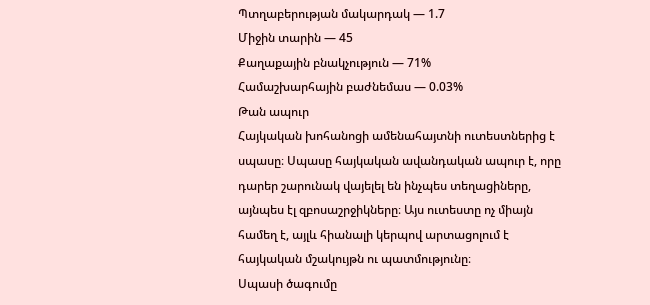Պտղաբերության մակարդակ — 1.7
Միջին տարին — 45
Քաղաքային բնակչություն — 71%
Համաշխարհային բաժնեմաս — 0.03%
Թան ապուր
Հայկական խոհանոցի ամենահայտնի ուտեստներից է սպասը։ Սպասը հայկական ավանդական ապուր է, որը դարեր շարունակ վայելել են ինչպես տեղացիները, այնպես էլ զբոսաշրջիկները։ Այս ուտեստը ոչ միայն համեղ է, այլև հիանալի կերպով արտացոլում է հայկական մշակույթն ու պատմությունը։
Սպասի ծագումը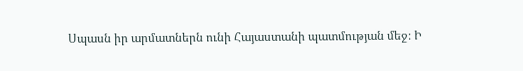Սպասն իր արմատներն ունի Հայաստանի պատմության մեջ։ Ի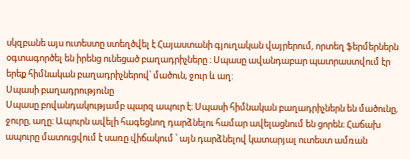սկզբանե այս ուտեստը ստեղծվել է Հայաստանի գյուղական վայրերում, որտեղ ֆերմերներն օգտագործել են իրենց ունեցած բաղադրիչները ։ Սպասը ավանդաբար պատրաստվում էր երեք հիմնական բաղադրիչներով՝ մածուն, ջուր և աղ:
Սպասի բաղադրությունը
Սպասը բովանդակությամբ պարզ ապուր է։ Սպասի հիմնական բաղադրիչներն են մածունը, ջուրը, աղը։ Ապուրն ավելի հագեցնող դարձնելու համար ավելացնում են ցորեն։ Հաճախ ապուրը մատուցվում է սառը վիճակում ՝ այն դարձնելով կատարյալ ուտեստ ամռան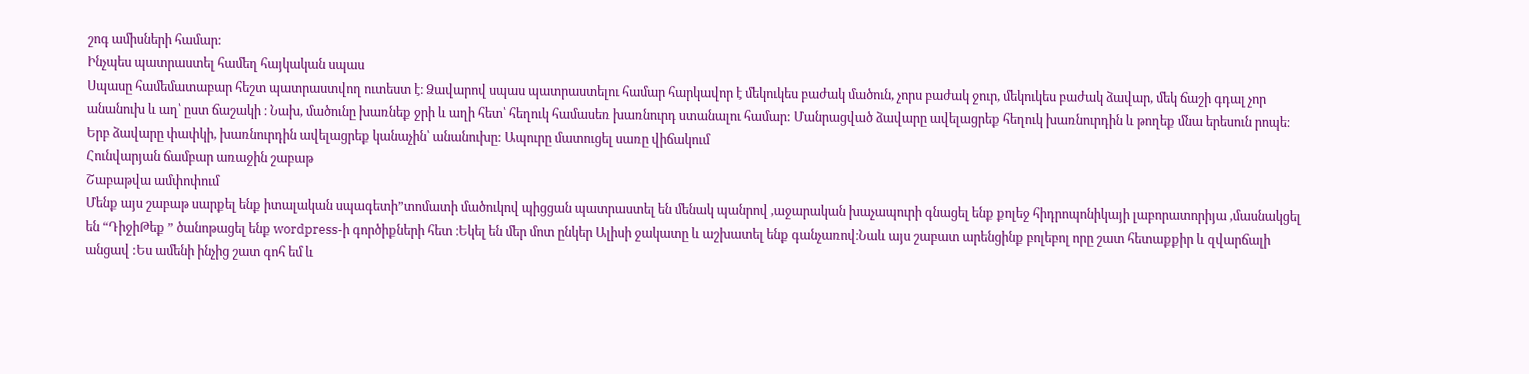շոգ ամիսների համար:
Ինչպես պատրաստել համեղ հայկական սպաս
Սպասը համեմատաբար հեշտ պատրաստվող ուտեստ է։ Ձավարով սպաս պատրաստելու համար հարկավոր է մեկուկես բաժակ մածուն, չորս բաժակ ջուր, մեկուկես բաժակ ձավար, մեկ ճաշի գդալ չոր անանուխ և աղ՝ ըստ ճաշակի ։ Նախ, մածունը խառնեք ջրի և աղի հետ՝ հեղուկ համասեռ խառնուրդ ստանալու համար: Մանրացված ձավարը ավելացրեք հեղուկ խառնուրդին և թողեք մնա երեսուն րոպե։ Երբ ձավարը փափկի, խառնուրդին ավելացրեք կանաչին՝ անանուխը: Ապուրը մատուցել սառը վիճակում
Հունվարյան ճամբար առաջին շաբաթ
Շաբաթվա ամփոփում
Մենք այս շաբաթ սարքել ենք իտալական սպագետի”տոմատի մածուկով պիցցան պատրաստել են մենակ պանրով ,աջարական խաչապուրի գնացել ենք քոլեջ հիդրոպոնիկայի լաբորատորիյա ,մասնակցել են “ԴիջիԹեք ” ծանոթացել ենք wordpress-ի գործիքների հետ ։Եկել են մեր մոտ ընկեր Ալիսի ջակատը և աշխատել ենք գանչառով։Նաև այս շաբատ արենցինք բոլեբոլ որը շատ հետաքքիր և զվարճալի անցավ :Ես ամենի ինչից շատ գոհ եմ և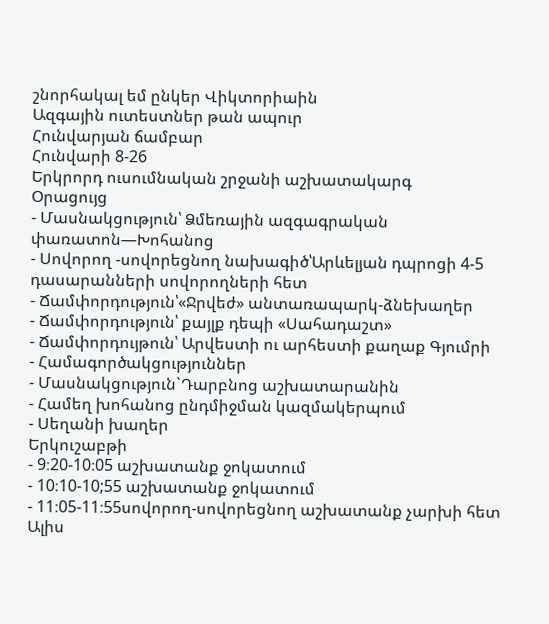շնորհակալ եմ ընկեր Վիկտորիաին
Ազգային ուտեստներ թան ապուր
Հունվարյան ճամբար
Հունվարի 8-26
Երկրորդ ուսումնական շրջանի աշխատակարգ
Օրացույց
- Մասնակցություն՝ Ձմեռային ազգագրական փառատոն—Խոհանոց
- Սովորող -սովորեցնող նախագիծ՝Արևելյան դպրոցի 4-5 դասարանների սովորողների հետ
- Ճամփորդություն՝«Ջրվեժ» անտառապարկ-ձնեխաղեր
- Ճամփորդություն՝ քայլք դեպի «Սահադաշտ»
- Ճամփորդույթուն՝ Արվեստի ու արհեստի քաղաք Գյումրի
- Համագործակցություններ
- Մասնակցություն`Դարբնոց աշխատարանին
- Համեղ խոհանոց ընդմիջման կազմակերպում
- Սեղանի խաղեր
Երկուշաբթի
- 9։20-10։05 աշխատանք ջոկատում
- 10։10-10;55 աշխատանք ջոկատում
- 11։05-11։55սովորող-սովորեցնող աշխատանք չարխի հետ Ալիս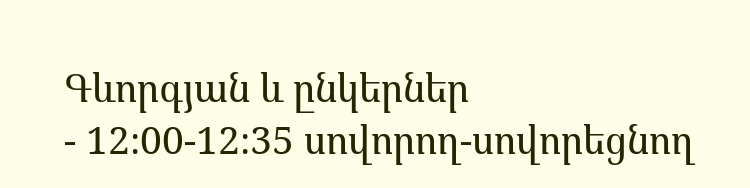Գևորգյան և ընկերներ
- 12։00-12։35 սովորող-սովորեցնող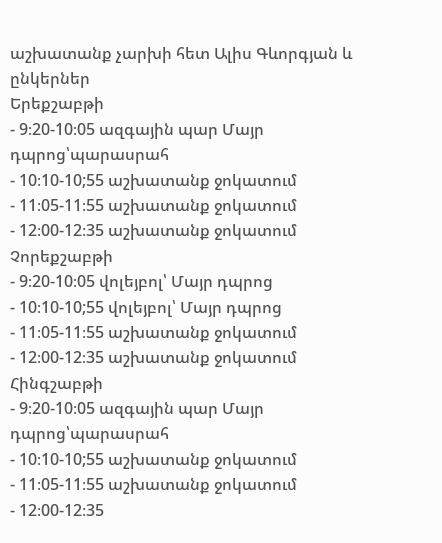աշխատանք չարխի հետ Ալիս Գևորգյան և ընկերներ
Երեքշաբթի
- 9։20-10։05 ազգային պար Մայր դպրոց՝պարասրահ
- 10։10-10;55 աշխատանք ջոկատում
- 11։05-11։55 աշխատանք ջոկատում
- 12։00-12։35 աշխատանք ջոկատում
Չորեքշաբթի
- 9։20-10։05 վոլեյբոլ՝ Մայր դպրոց
- 10։10-10;55 վոլեյբոլ՝ Մայր դպրոց
- 11։05-11։55 աշխատանք ջոկատում
- 12։00-12։35 աշխատանք ջոկատում
Հինգշաբթի
- 9։20-10։05 ազգային պար Մայր դպրոց՝պարասրահ
- 10։10-10;55 աշխատանք ջոկատում
- 11։05-11։55 աշխատանք ջոկատում
- 12։00-12։35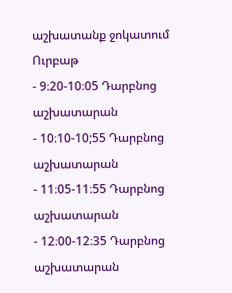աշխատանք ջոկատում
Ուրբաթ
- 9։20-10։05 Դարբնոց աշխատարան
- 10։10-10;55 Դարբնոց աշխատարան
- 11։05-11։55 Դարբնոց աշխատարան
- 12։00-12։35 Դարբնոց աշխատարան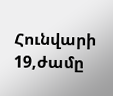Հունվարի 19,ժամը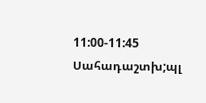11:00-11:45 Սահադաշտխ;պլ